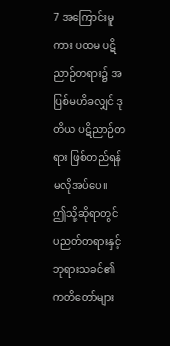7 အကြောင်းမူကား ပထမ ပဋိညာဉ်တရား၌ အပြစ်မဟိခလျှင် ဒုတိယ ပဋိညာဉ်တရား ဖြစ်တည်ရန် မလိုအပ်ပေ။
ဤသို့ဆိုရာတွင် ပညတ်တရားနှင့် ဘုရားသခင်၏ ကတိတော်များ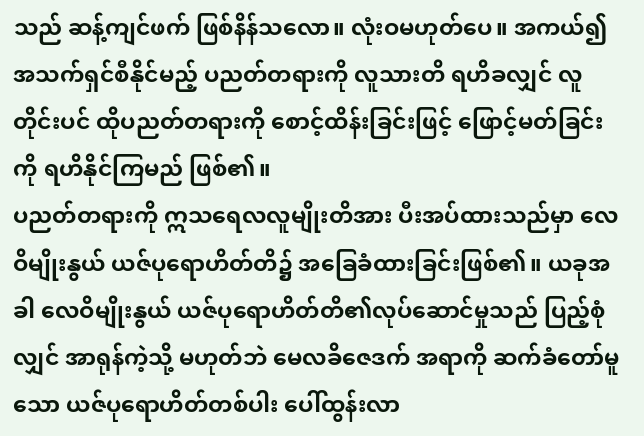သည် ဆန့်ကျင်ဖက် ဖြစ်နိန်သလော။ လုံးဝမဟုတ်ပေ။ အကယ်၍ အသက်ရှင်စီနိုင်မည့် ပညတ်တရားကို လူသားတိ ရဟိခလျှင် လူတိုင်းပင် ထိုပညတ်တရားကို စောင့်ထိန်းခြင်းဖြင့် ဖြောင့်မတ်ခြင်းကို ရဟိနိုင်ကြမည် ဖြစ်၏။
ပညတ်တရားကို ဣသရေလလူမျိုးတိအား ပီးအပ်ထားသည်မှာ လေဝိမျိုးနွယ် ယဇ်ပုရောဟိတ်တိ၌ အခြေခံထားခြင်းဖြစ်၏။ ယခုအခါ လေဝိမျိုးနွယ် ယဇ်ပုရောဟိတ်တိ၏လုပ်ဆောင်မှုသည် ပြည့်စုံလျှင် အာရုန်ကဲ့သို့ မဟုတ်ဘဲ မေလခိဇေဒက် အရာကို ဆက်ခံတော်မူသော ယဇ်ပုရောဟိတ်တစ်ပါး ပေါ်ထွန်းလာ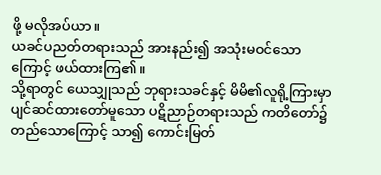ဖို့ မလိုအပ်ယာ။
ယခင်ပညတ်တရားသည် အားနည်း၍ အသုံးမဝင်သောကြောင့် ဖယ်ထားကြ၏။
သို့ရာတွင် ယေသျှုသည် ဘုရားသခင်နှင့် မိမိ၏လူရို့ကြားမှာ ပျင်ဆင်ထားတော်မူသော ပဋိညာဉ်တရားသည် ကတိတော်၌ တည်သောကြောင့် သာ၍ ကောင်းမြတ်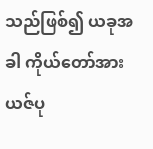သည်ဖြစ်၍ ယခုအခါ ကိုယ်တော်အား ယဇ်ပု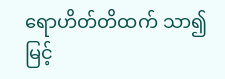ရောဟိတ်တိထက် သာ၍ မြင့်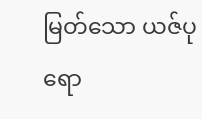မြတ်သော ယဇ်ပုရော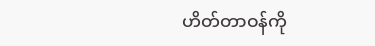ဟိတ်တာဝန်ကို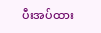ပီးအပ်ထား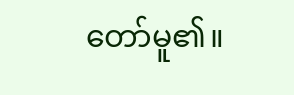တော်မူ၏။